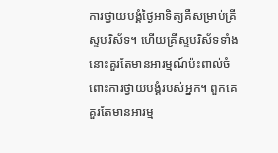ការថ្វាយបង្គំថ្ងៃអាទិត្យគឺសម្រាប់គ្រីស្ទបរិស័ទ។ ហើយគ្រីស្ទបរិស័ទទាំងនោះគួរតែមានអារម្មណ៍ប៉ះពាល់ចំពោះការថ្វាយបង្គំរបស់អ្នក។ ពួកគេគួរតែមានអារម្ម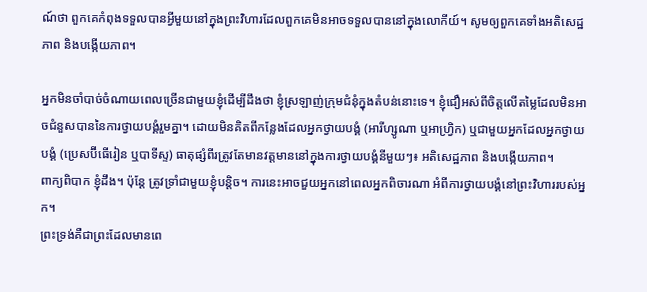ណ៍ថា ពួកគេកំពុងទទួលបានអ្វីមួយនៅក្នុងព្រះវិហារដែលពួកគេមិនអាចទទួលបាននៅក្នុងលោកីយ៍។ សូមឲ្យពួកគេទាំងអតិសេដ្ឋភាព និងបង្កើយភាព។

អ្នកមិនចាំបាច់ចំណាយពេលច្រើនជាមួយខ្ញុំដើម្បីដឹងថា ខ្ញុំស្រឡាញ់ក្រុមជំនុំក្នុងតំបន់នោះទេ។ ខ្ញុំជឿអស់ពីចិត្តលើតម្លៃដែលមិនអាចជំនួសបាននៃការថ្វាយបង្គំរួមគ្នា។ ដោយមិនគិតពីកន្លែងដែលអ្នកថ្វាយបង្គំ (អារីហ្សូណា ឬអាហ្រ្វិក) ឬជាមួយអ្នកដែលអ្នកថ្វាយបង្គំ (ប្រេសប៊ីធើរៀន ឬបាទីស្ទ) ធាតុផ្សំពីរត្រូវតែមានវត្តមាននៅក្នុងការថ្វាយបង្គំនីមួយៗ៖ អតិសេដ្ឋភាព និងបង្កើយភាព។
ពាក្យពិបាក ខ្ញុំដឹង។ ប៉ុន្តែ ត្រូវទ្រាំជាមួយខ្ញុំបន្តិច។ ការនេះអាចជួយអ្នកនៅពេលអ្នកពិចារណា អំពីការថ្វាយបង្គំនៅព្រះវិហាររបស់អ្នក។
ព្រះទ្រង់គឺជាព្រះដែលមានពេ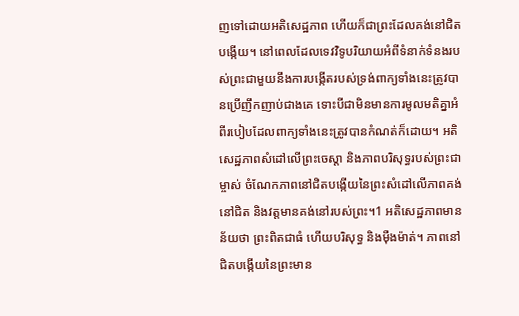ញទៅដោយអតិសេដ្ឋភាព ហើយក៏ជាព្រះដែលគង់នៅជិតបង្កើយ។ នៅពេលដែលទេវវិទូបរិយាយអំពីទំនាក់ទំនងរបស់ព្រះជាមួយនឹងការបង្កើតរបស់ទ្រង់ពាក្យទាំងនេះត្រូវបានប្រើញឹកញាប់ជាងគេ ទោះបីជាមិនមានការមូលមតិគ្នាអំពីរបៀបដែលពាក្យទាំងនេះត្រូវបានកំណត់ក៏ដោយ។ អតិសេដ្ឋភាពសំដៅលើព្រះចេស្ដា និងភាពបរិសុទ្ធរបស់ព្រះជាម្ចាស់ ចំណែកភាពនៅជិតបង្កើយនៃព្រះសំដៅលើភាពគង់នៅជិត និងវត្តមានគង់នៅរបស់ព្រះ។1 អតិសេដ្ឋភាពមានន័យថា ព្រះពិតជាធំ ហើយបរិសុទ្ធ និងម៉ឺងម៉ាត់។ ភាពនៅជិតបង្កើយនៃព្រះមាន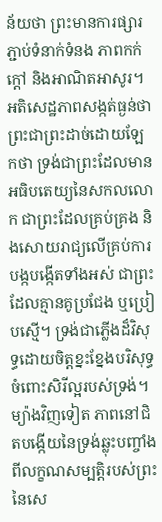ន័យថា ព្រះមានការផ្សារភ្ជាប់ទំនាក់ទំនង ភាពកក់ក្ដៅ និងអាណិតអាសូរ។ អតិសេដ្ឋភាពសង្កត់ធ្ងន់ថា ព្រះជាព្រះដាច់ដោយឡែកថា ទ្រង់ជាព្រះដែលមានអធិបតេយ្យនៃសកលលោក ជាព្រះដែលគ្រប់គ្រង និងសោយរាជ្យលើគ្រប់ការបង្កបង្កើតទាំងអស់ ជាព្រះដែលគ្មានគូប្រជែង ឬប្រៀបស្មើ។ ទ្រង់ជាភ្លើងដ៏វិសុទ្ធដោយចិត្តខ្នះខ្នែងបរិសុទ្ធចំពោះសិរីល្អរបស់ទ្រង់។ ម្យ៉ាងវិញទៀត ភាពនៅជិតបង្កើយនៃទ្រង់ឆ្លុះបញ្ចាំងពីលក្ខណសម្បត្តិរបស់ព្រះនៃសេ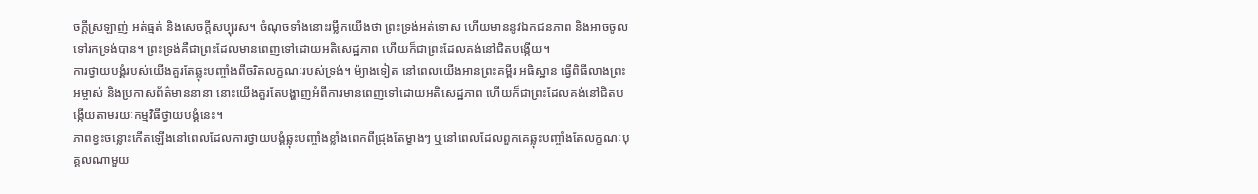ចក្ដីស្រឡាញ់ អត់ធ្មត់ និងសេចក្ដីសប្បុរស។ ចំណុចទាំងនោះរម្លឹកយើងថា ព្រះទ្រង់អត់ទោស ហើយមាននូវឯកជនភាព និងអាចចូលទៅរកទ្រង់បាន។ ព្រះទ្រង់គឺជាព្រះដែលមានពេញទៅដោយអតិសេដ្ឋភាព ហើយក៏ជាព្រះដែលគង់នៅជិតបង្កើយ។
ការថ្វាយបង្គំរបស់យើងគួរតែឆ្លុះបញ្ចាំងពីចរិតលក្ខណៈរបស់ទ្រង់។ ម៉្យាងទៀត នៅពេលយើងអានព្រះគម្ពីរ អធិស្ឋាន ធ្វើពិធីលាងព្រះអម្ចាស់ និងប្រកាសព័ត៌មាននានា នោះយើងគួរតែបង្ហាញអំពីការមានពេញទៅដោយអតិសេដ្ឋភាព ហើយក៏ជាព្រះដែលគង់នៅជិតបង្កើយតាមរយៈកម្មវិធីថ្វាយបង្គំនេះ។
ភាពខ្វះចន្លោះកើតឡើងនៅពេលដែលការថ្វាយបង្គំឆ្លុះបញ្ចាំងខ្លាំងពេកពីជ្រុងតែម្ខាងៗ ឬនៅពេលដែលពួកគេឆ្លុះបញ្ចាំងតែលក្ខណៈបុគ្គលណាមួយ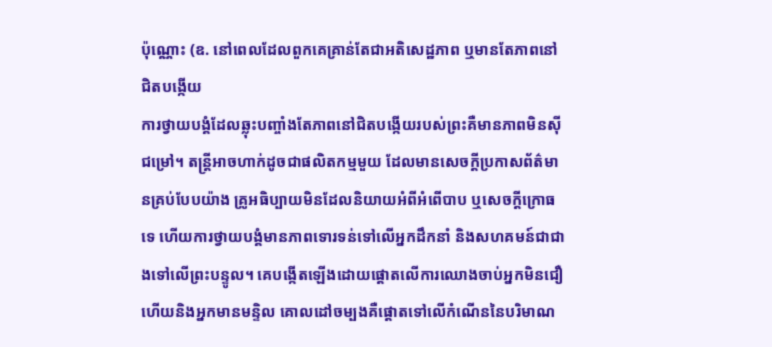ប៉ុណ្ណោះ (ឧ. នៅពេលដែលពួកគេគ្រាន់តែជាអតិសេដ្ឋភាព ឬមានតែភាពនៅជិតបង្កើយ
ការថ្វាយបង្គំដែលឆ្លុះបញ្ចាំងតែភាពនៅជិតបង្កើយរបស់ព្រះគឺមានភាពមិនស៊ីជម្រៅ។ តន្ត្រីអាចហាក់ដូចជាផលិតកម្មមួយ ដែលមានសេចក្ដីប្រកាសព័ត៌មានគ្រប់បែបយ៉ាង គ្រូអធិប្បាយមិនដែលនិយាយអំពីអំពើបាប ឬសេចក្ដីក្រោធទេ ហើយការថ្វាយបង្គំមានភាពទោរទន់ទៅលើអ្នកដឹកនាំ និងសហគមន៍ជាជាងទៅលើព្រះបន្ទូល។ គេបង្កើតឡើងដោយផ្ដោតលើការឈោងចាប់អ្នកមិនជឿ ហើយនិងអ្នកមានមន្ទិល គោលដៅចម្បងគឺផ្ដោតទៅលើកំណើននៃបរិមាណ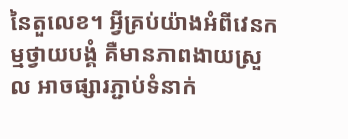នៃតួលេខ។ អ្វីគ្រប់យ៉ាងអំពីវេនកម្មថ្វាយបង្គំ គឺមានភាពងាយស្រួល អាចផ្សារភ្ជាប់ទំនាក់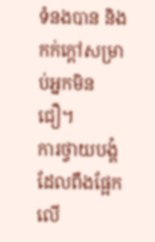ទំនងបាន និងកក់ក្ដៅសម្រាប់អ្នកមិនជឿ។
ការថ្វាយបង្គំដែលពឹងផ្អែកលើ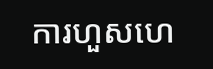ការហួសហេ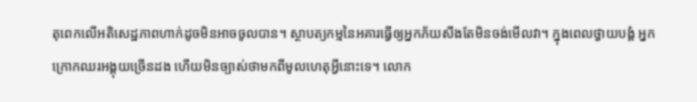តុពេកលើអតិសេដ្ឋភាពហាក់ដូចមិនអាចចូលបាន។ ស្ថាបត្យកម្មនៃអគារធ្វើឲ្យអ្នកភ័យសឹងតែមិនចង់មើលវា។ ក្នុងពេលថ្វាយបង្គំ អ្នកក្រោកឈរអង្គុយច្រើនដង ហើយមិនច្បាស់ថាមកពីមូលហេតុអ្វីនោះទេ។ លោក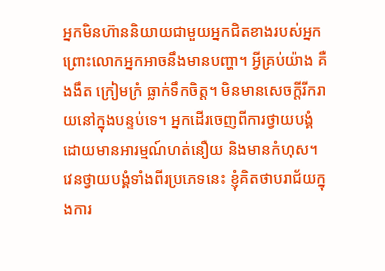អ្នកមិនហ៊ាននិយាយជាមួយអ្នកជិតខាងរបស់អ្នក ព្រោះលោកអ្នកអាចនឹងមានបញ្ហា។ អ្វីគ្រប់យ៉ាង គឺងងឹត ក្រៀមក្រំ ធ្លាក់ទឹកចិត្ត។ មិនមានសេចក្ដីរីករាយនៅក្នុងបន្ទប់ទេ។ អ្នកដើរចេញពីការថ្វាយបង្គំដោយមានអារម្មណ៍ហត់នឿយ និងមានកំហុស។
វេនថ្វាយបង្គំទាំងពីរប្រភេទនេះ ខ្ញុំគិតថាបរាជ័យក្នុងការ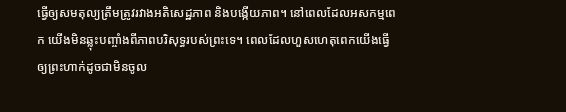ធ្វើឲ្យសមតុល្យត្រឹមត្រូវរវាងអតិសេដ្ឋភាព និងបង្កើយភាព។ នៅពេលដែលអសកម្មពេក យើងមិនឆ្លុះបញ្ចាំងពីភាពបរិសុទ្ធរបស់ព្រះទេ។ ពេលដែលហួសហេតុពេកយើងធ្វើឲ្យព្រះហាក់ដូចជាមិនចូល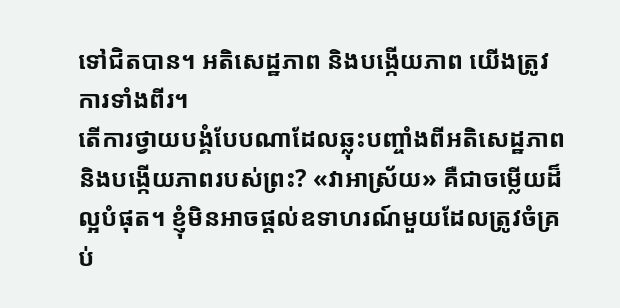ទៅជិតបាន។ អតិសេដ្ឋភាព និងបង្កើយភាព យើងត្រូវការទាំងពីរ។
តើការថ្វាយបង្គំបែបណាដែលឆ្លុះបញ្ចាំងពីអតិសេដ្ឋភាព និងបង្កើយភាពរបស់ព្រះ? «វាអាស្រ័យ» គឺជាចម្លើយដ៏ល្អបំផុត។ ខ្ញុំមិនអាចផ្ដល់ឧទាហរណ៍មួយដែលត្រូវចំគ្រប់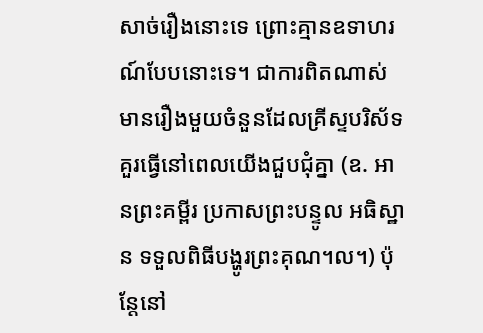សាច់រឿងនោះទេ ព្រោះគ្មានឧទាហរណ៍បែបនោះទេ។ ជាការពិតណាស់ មានរឿងមួយចំនួនដែលគ្រីស្ទបរិស័ទគួរធ្វើនៅពេលយើងជួបជុំគ្នា (ឧ. អានព្រះគម្ពីរ ប្រកាសព្រះបន្ទូល អធិស្ឋាន ទទួលពិធីបង្ហូរព្រះគុណ។ល។) ប៉ុន្តែនៅ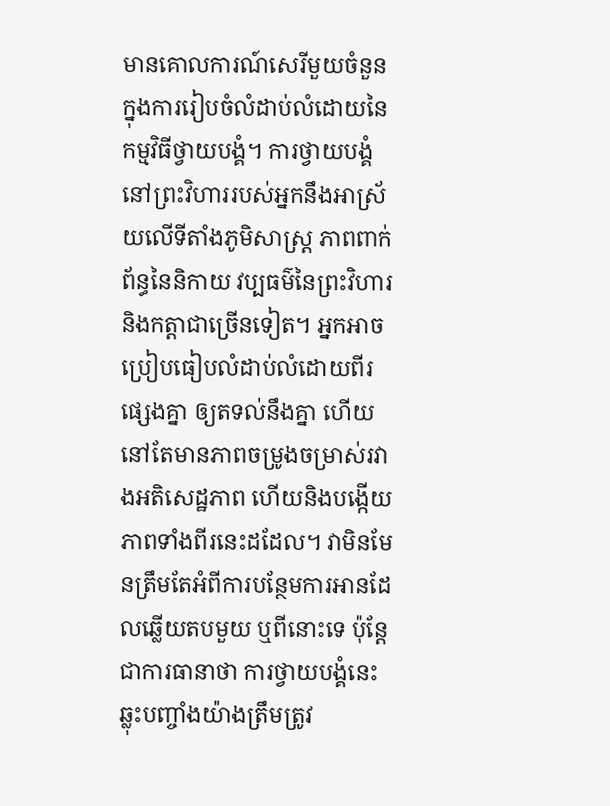មានគោលការណ៍សេរីមួយចំនួនក្នុងការរៀបចំលំដាប់លំដោយនៃកម្មវិធីថ្វាយបង្គំ។ ការថ្វាយបង្គំនៅព្រះវិហាររបស់អ្នកនឹងអាស្រ័យលើទីតាំងភូមិសាស្ត្រ ភាពពាក់ព័ន្ធនៃនិកាយ វប្បធម៌នៃព្រះវិហារ និងកត្តាជាច្រើនទៀត។ អ្នកអាចប្រៀបធៀបលំដាប់លំដោយពីរផ្សេងគ្នា ឲ្យតទល់នឹងគ្នា ហើយនៅតែមានភាពចម្រូងចម្រាស់រវាងអតិសេដ្ឋភាព ហើយនិងបង្កើយភាពទាំងពីរនេះដដែល។ វាមិនមែនត្រឹមតែអំពីការបន្ថែមការអានដែលឆ្លើយតបមួយ ឬពីនោះទេ ប៉ុន្តែជាការធានាថា ការថ្វាយបង្គំនេះឆ្លុះបញ្ចាំងយ៉ាងត្រឹមត្រូវ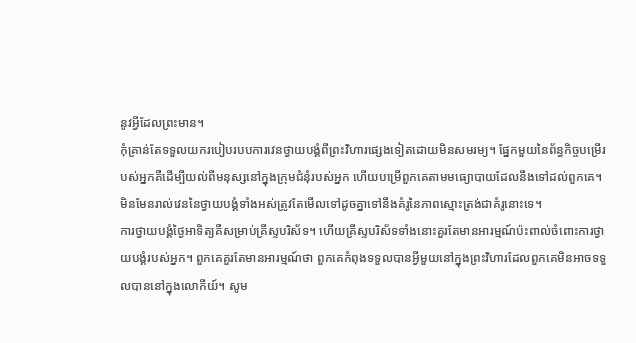នូវអ្វីដែលព្រះមាន។
កុំគ្រាន់តែទទួលយករបៀបរបបការវេនថ្វាយបង្គំពីព្រះវិហារផ្សេងទៀតដោយមិនសមរម្យ។ ផ្នែកមួយនៃព័ន្ធកិច្ចបម្រើរបស់អ្នកគឺដើម្បីយល់ពីមនុស្សនៅក្នុងក្រុមជំនុំរបស់អ្នក ហើយបម្រើពួកគេតាមមធ្យោបាយដែលនឹងទៅដល់ពួកគេ។ មិនមែនរាល់វេននៃថ្វាយបង្គំទាំងអស់ត្រូវតែមើលទៅដូចគ្នាទៅនឹងគំរូនៃភាពស្មោះត្រង់ជាគំរូនោះទេ។
ការថ្វាយបង្គំថ្ងៃអាទិត្យគឺសម្រាប់គ្រីស្ទបរិស័ទ។ ហើយគ្រីស្ទបរិស័ទទាំងនោះគួរតែមានអារម្មណ៍ប៉ះពាល់ចំពោះការថ្វាយបង្គំរបស់អ្នក។ ពួកគេគួរតែមានអារម្មណ៍ថា ពួកគេកំពុងទទួលបានអ្វីមួយនៅក្នុងព្រះវិហារដែលពួកគេមិនអាចទទួលបាននៅក្នុងលោកីយ៍។ សូម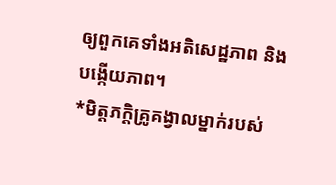ឲ្យពួកគេទាំងអតិសេដ្ឋភាព និងបង្កើយភាព។
*មិត្តភក្តិគ្រូគង្វាលម្នាក់របស់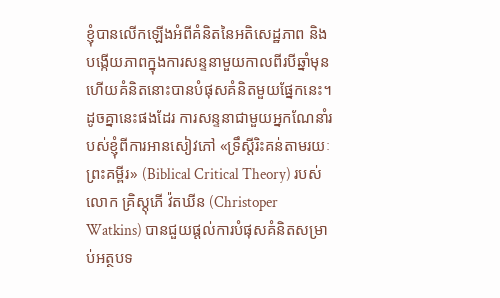ខ្ញុំបានលើកឡើងអំពីគំនិតនៃអតិសេដ្ឋភាព និងបង្កើយភាពក្នុងការសន្ទនាមួយកាលពីរបីឆ្នាំមុន ហើយគំនិតនោះបានបំផុសគំនិតមួយផ្នែកនេះ។ ដូចគ្នានេះផងដែរ ការសន្ទនាជាមួយអ្នកណែនាំរបស់ខ្ញុំពីការអានសៀវភៅ «ទ្រឹស្ដីរិះគន់តាមរយៈព្រះគម្ពីរ» (Biblical Critical Theory) របស់លោក គ្រិស្តុភើ វ៉តឃីន (Christoper Watkins) បានជួយផ្ដល់ការបំផុសគំនិតសម្រាប់អត្ថបទ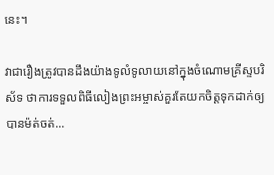នេះ។

វាជារឿងត្រូវបានដឹងយ៉ាងទូលំទូលាយនៅក្នុងចំណោមគ្រីស្ទបរិស័ទ ថាការទទួលពិធីលៀងព្រះអម្ចាស់គួរតែយកចិត្តទុកដាក់ឲ្យបានម៉ត់ចត់...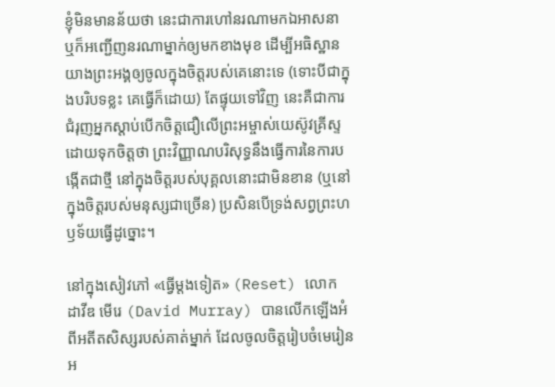ខ្ញុំមិនមានន័យថា នេះជាការហៅនរណាមកឯអាសនា ឬក៏អញ្ជើញនរណាម្នាក់ឲ្យមកខាងមុខ ដើម្បីអធិស្ឋានយាងព្រះអង្គឲ្យចូលក្នុងចិត្តរបស់គេនោះទេ (ទោះបីជាក្នុងបរិបទខ្លះ គេធ្វើក៏ដោយ) តែផ្ទុយទៅវិញ នេះគឺជាការជំរុញអ្នកស្តាប់បើកចិត្តជឿលើព្រះអម្ចាស់យេស៊ូវគ្រីស្ទ ដោយទុកចិត្តថា ព្រះវិញ្ញាណបរិសុទ្ធនឹងធ្វើការនៃការបង្កើតជាថ្មី នៅក្នុងចិត្តរបស់បុគ្គលនោះជាមិនខាន (ឬនៅក្នុងចិត្តរបស់មនុស្សជាច្រើន) ប្រសិនបើទ្រង់សព្វព្រះហឫទ័យធ្វើដូច្នោះ។

នៅក្នុងសៀវភៅ «ធ្វើម្ដងទៀត» (Reset) លោក ដាវីឌ មើរេ (David Murray) បានលើកឡើងអំពីអតីតសិស្សរបស់គាត់ម្នាក់ ដែលចូលចិត្តរៀបចំមេរៀនអ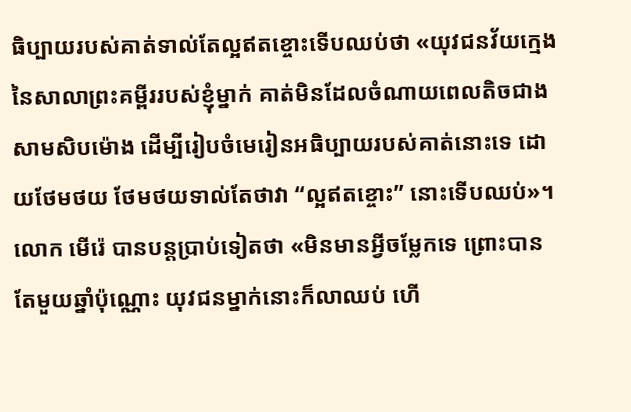ធិប្បាយរបស់គាត់ទាល់តែល្អឥតខ្ចោះទើបឈប់ថា «យុវជនវ័យក្មេងនៃសាលាព្រះគម្ពីររបស់ខ្ញុំម្នាក់ គាត់មិនដែលចំណាយពេលតិចជាងសាមសិបម៉ោង ដើម្បីរៀបចំមេរៀនអធិប្បាយរបស់គាត់នោះទេ ដោយថែមថយ ថែមថយទាល់តែថាវា “ល្អឥតខ្ចោះ” នោះទើបឈប់»។ លោក មើរ៉េ បានបន្តប្រាប់ទៀតថា «មិនមានអ្វីចម្លែកទេ ព្រោះបានតែមួយឆ្នាំប៉ុណ្ណោះ យុវជនម្នាក់នោះក៏លាឈប់ ហើ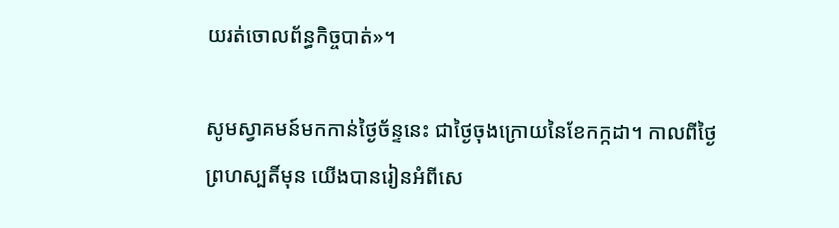យរត់ចោលព័ន្ធកិច្ចបាត់»។

សូមស្វាគមន៍មកកាន់ថ្ងៃច័ន្ទនេះ ជាថ្ងៃចុងក្រោយនៃខែកក្កដា។ កាលពីថ្ងៃព្រហស្បតិ៍មុន យើងបានរៀនអំពីសេ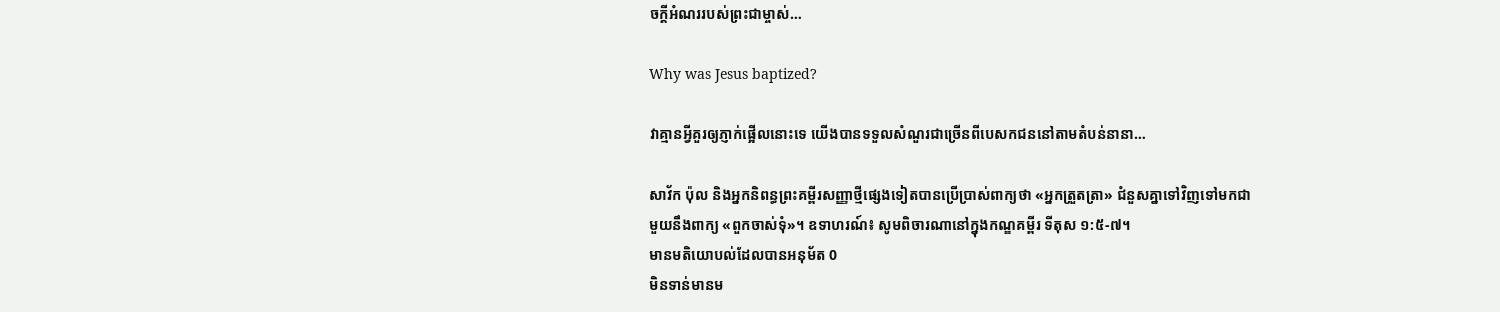ចក្ដីអំណររបស់ព្រះជាម្ចាស់…

Why was Jesus baptized?

វាគ្មានអ្វីគួរឲ្យភ្ញាក់ផ្អើលនោះទេ យើងបានទទួលសំណួរជាច្រើនពីបេសកជននៅតាមតំបន់នានា…

សាវ័ក ប៉ុល និងអ្នកនិពន្ធព្រះគម្ពីរសញ្ញាថ្មីផ្សេងទៀតបានប្រើប្រាស់ពាក្យថា «អ្នកត្រួតត្រា» ជំនួសគ្នាទៅវិញទៅមកជាមួយនឹងពាក្យ «ពួកចាស់ទុំ»។ ឧទាហរណ៍៖ សូមពិចារណានៅក្នុងកណ្ឌគម្ពីរ ទីតុស ១:៥-៧។
មានមតិយោបល់ដែលបានអនុម័ត 0
មិនទាន់មានម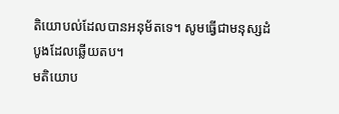តិយោបល់ដែលបានអនុម័តទេ។ សូមធ្វើជាមនុស្សដំបូងដែលឆ្លើយតប។
មតិយោប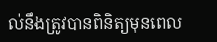ល់នឹងត្រូវបានពិនិត្យមុនពេល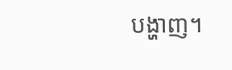បង្ហាញ។